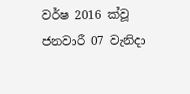වර්ෂ 2016 ක්වූ ජනවාරී 07 වැනිදා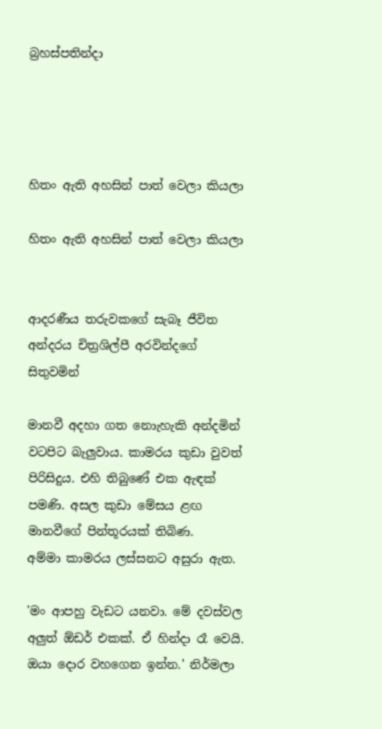බ්‍රහස්පතින්දා




හිතං ඇති අහසින් පාත් වෙලා කියලා

හිතං ඇති අහසින් පාත් වෙලා කියලා


ආදරණීය තරුවකගේ සැබෑ ජීවිත අන්දරය චිත්‍රශිල්පී අරවින්දගේ සිතුවමින්

මානවී අදහා ගත නොැහැකි අන්දමින් වටපිට බැලුවාය. කාමරය කුඩා වුවත් පිරිසිදුය. එහි තිබුණේ එක ඇඳක් පමණි. අසල කුඩා මේසය ළඟ මානවීගේ පින්තූරයක් තිබිණ.
අම්මා කාමරය ලස්සනට අසුරා ඇත.

'මං ආපහු වැඩට යනවා. මේ දවස්වල අලුත් ඕඩර් එකක්. ඒ හින්දා රෑ වෙයි. ඔයා දොර වහගෙන ඉන්න.' නිර්මලා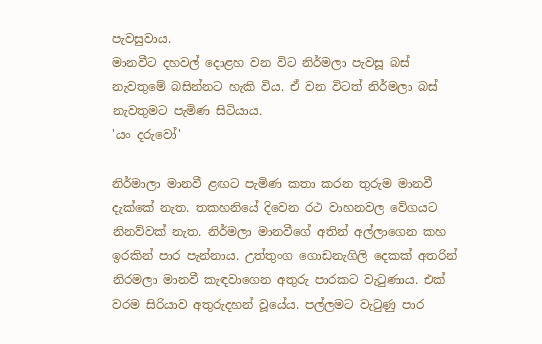පැවසුවාය.
මානවීට දහවල් දොළහ වන විට නිර්මලා පැවසූ බස් නැවතුමේ බසින්නට හැකි විය. ඒ වන විටත් නිර්මලා බස් නැවතුමට පැමිණ සිටියාය.
'යං දරුවෝ'

නිර්මාලා මානවී ළඟට පැමිණ කතා කරන තුරුම මානවී දැක්කේ නැත. තකහනියේ දිවෙන රථ වාහනවල වේගයට නිනව්වක් නැත. නිර්මලා මානවීගේ අතින් අල්ලාගෙන කහ ඉරකින් පාර පැන්නාය. උත්තුංග ගොඩනැගිලි දෙකක් අතරින් නිරමලා මානවී කැඳවාගෙන අතුරු පාරකට වැටුණාය. එක් වරම සිරියාව අතුරුදහන් වූයේය. පල්ලමට වැටුණු පාර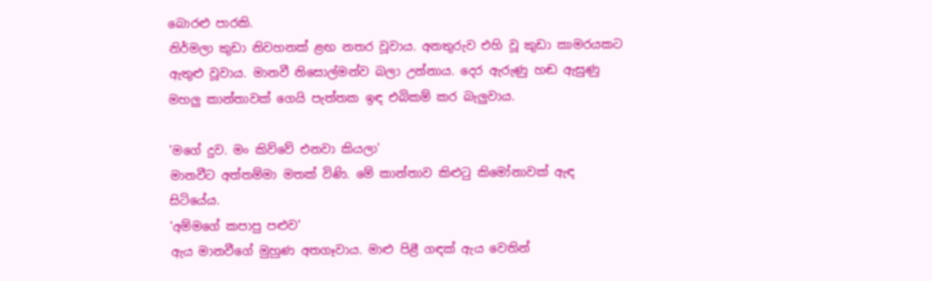බොරළු පාරකි.
නිර්මලා කුඩා නිවහනක් ළඟ නතර වූවාය. අනතුරුව එහි වූ කුඩා කාමරයකට ඇතුළු වූවාය. මානවී නිසොල්මන්ව බලා උන්නාය. දෙර ඇරුණු හඬ ඇසුණු මහලු කාන්තාවක් ගෙයි පැත්තක ඉඳ එබිකම් කර බැලුවාය.

'මගේ දුව. මං කිව්වේ එනවා කියලා'
මානවීට අත්තම්මා මතක් විණි. මේ කාන්තාව කිළුටු කිමෝනාවක් ඇඳ සිටියේය.
'අම්මගේ කපාපු පළුව'
ඇය මානවීගේ මුහුණ අතගෑවාය. මාළු පිළී ගඳක් ඇය වෙතින්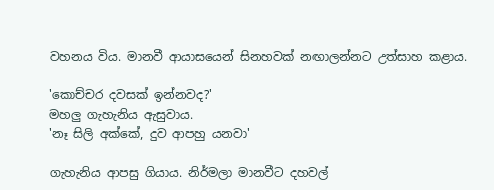වහනය විය. මානවී ආයාසයෙන් සිනහවක් නඟාලන්නට උත්සාහ කළාය.

'කොච්චර දවසක් ඉන්නවද?'
මහලු ගැහැනිය ඇසුවාය.
'නෑ සිලි අක්කේ, දුව ආපහු යනවා'

ගැහැනිය ආපසු ගියාය. නිර්මලා මානවීට දහවල්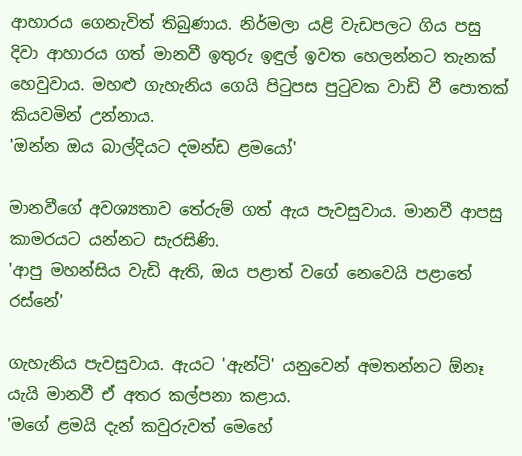ආහාරය ගෙනැවිත් තිබුණාය. නිර්මලා යළි වැඩපලට ගිය පසු දිවා ආහාරය ගත් මානවී ඉතුරු ඉඳුල් ඉවත හෙලන්නට තැනක් හෙවුවාය. මහළු ගැහැනිය ගෙයි පිටුපස පුටුවක වාඩි වී පොතක් කියවමින් උන්නාය.
'ඔන්න ඔය බාල්දියට දමන්ඩ ළමයෝ'

මානවීගේ අවශ්‍යතාව තේරුම් ගත් ඇය පැවසුවාය. මානවී ආපසු කාමරයට යන්නට සැරසිණි.
'ආපු මහන්සිය වැඩි ඇති, ඔය පළාත් වගේ නෙවෙයි පළාතේ රස්නේ'

ගැහැනිය පැවසුවාය. ඇයට 'ඇන්ටි' යනුවෙන් අමතන්නට ඕනෑ යැයි මානවී ඒ අතර කල්පනා කළාය.
'මගේ ළමයි දැන් කවුරුවත් මෙහේ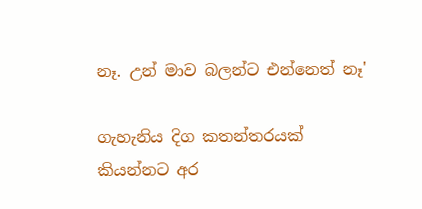නෑ. උන් මාව බලන්ට එන්නෙත් නෑ'

ගැහැනිය දිග කතන්තරයක් කියන්නට අර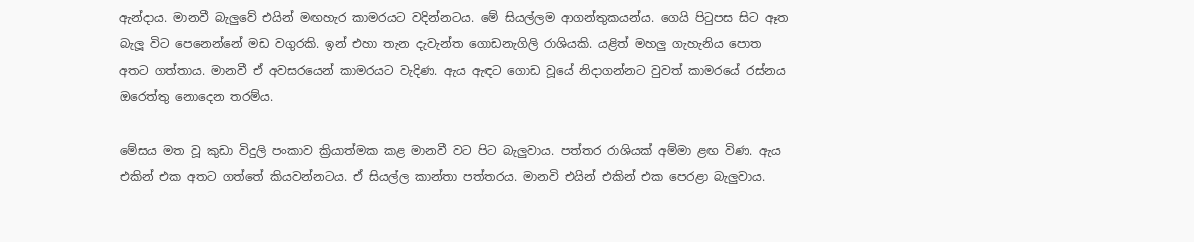ඇන්දාය. මානවී බැලුවේ එයින් මඟහැර කාමරයට වදින්නටය. මේ සියල්ලම ආගන්තුකයන්ය. ගෙයි පිටුපස සිට ඈත බැලූ විට පෙනෙන්නේ මඩ වගුරකි. ඉන් එහා තැන දැවැන්ත ගොඩනැගිලි රාශියකි. යළිත් මහලු ගැහැනිය පොත අතට ගත්තාය. මානවී ඒ අවසරයෙන් කාමරයට වැදිණ. ඇය ඇඳට ගොඩ වූයේ නිදාගන්නට වුවත් කාමරයේ රස්නය ඔරෙත්තු නොදෙන තරම්ය.

මේසය මත වූ කුඩා විදුලි පංකාව ක්‍රියාත්මක කළ මානවී වට පිට බැලුවාය. පත්තර රාශියක් අම්මා ළඟ විණ. ඇය එකින් එක අතට ගත්තේ කියවන්නටය. ඒ සියල්ල කාන්තා පත්තරය. මානවි එයින් එකින් එක පෙරළා බැලුවාය.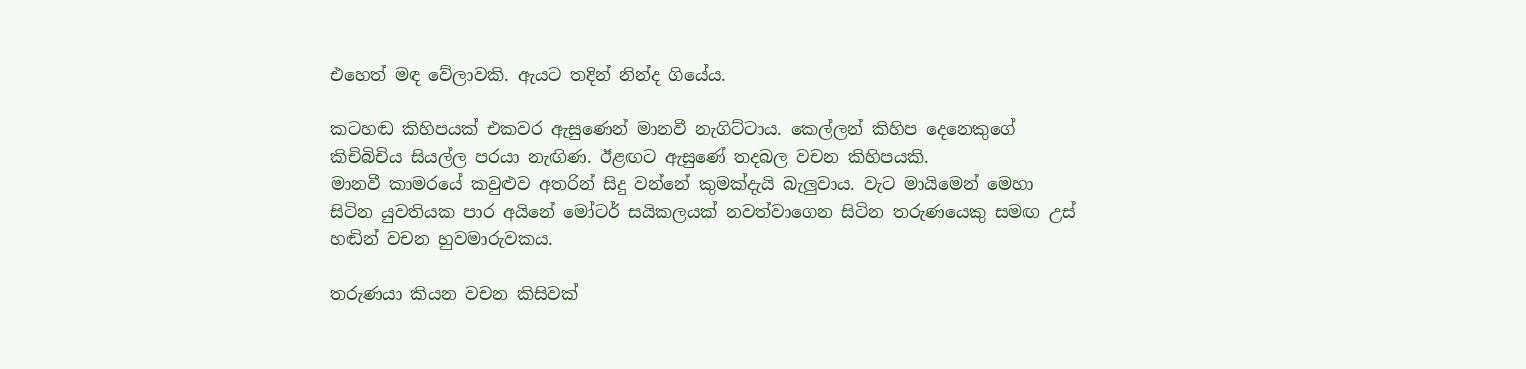එහෙත් මඳ වේලාවකි. ඇයට තදින් නින්ද ගියේය.

කටහඬ කිහිපයක් එකවර ඇසුණෙන් මානවී නැගිට්ටාය. කෙල්ලන් කිහිප දෙනෙකුගේ කිචිබිචිය සියල්ල පරයා නැඟිණ. ඊළඟට ඇසුණේ තදබල වචන කිහිපයකි.
මානවී කාමරයේ කවුළුව අතරින් සිදු වන්නේ කුමක්දැයි බැලුවාය. වැට මායිමෙන් මෙහා සිටින යුවතියක පාර අයිනේ මෝටර් සයිකලයක් නවත්වාගෙන සිටින තරුණයෙකු සමඟ උස් හඬින් වචන හුවමාරුවකය.

තරුණයා කියන වචන කිසිවක්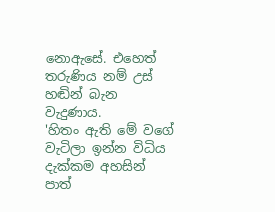නොඇසේ. එහෙත් තරුණිය නම් උස් හඬින් බැන වැදුණාය.
'හිතං ඇති මේ වගේ වැටිලා ඉන්න විධිය දැක්කම අහසින් පාත්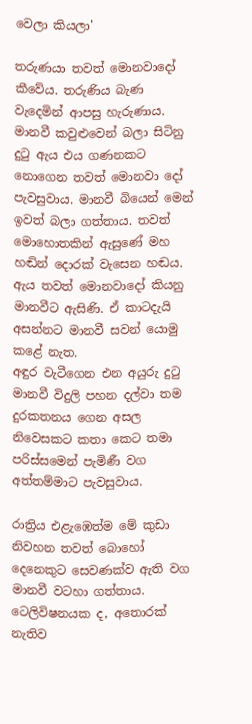වෙලා කියලා'

තරුණයා තවත් මොනවාදෝ කීවේය. තරුණිය බැණ වැදෙමින් ආපසු හැරුණාය. මානවී කවුළුවෙන් බලා සිටිනු දුටු ඇය එය ගණනකට නොගෙන තවත් මොනවා දෝ පැවසුවාය. මානවී බියෙන් මෙන් ඉවත් බලා ගත්තාය. තවත් මොහොතකින් ඇසුණේ මහ හඬින් දොරක් වැසෙන හඬය. ඇය තවත් මොනවාදෝ කියනු මානවීට ඇසිණි. ඒ කාටදැයි අසන්නට මානවී සවන් යොමු කළේ නැත.
අඳුර වැටීගෙන එන අයුරු දුටු මානවී විදුලි පහන දල්වා තම දුරකතනය ගෙන අසල නිවෙසකට කතා කෙට තමා පරිස්සමෙන් පැමිණී වග අත්තම්මාට පැවසුවාය.

රාත්‍රිය එළැඹෙත්ම මේ කුඩා නිවහන තවත් බොහෝ දෙනෙකුට සෙවණක්ව ඇති වග මානවී වටහා ගත්තාය. ටෙලිවිෂනයක ද, අතොරක් නැතිව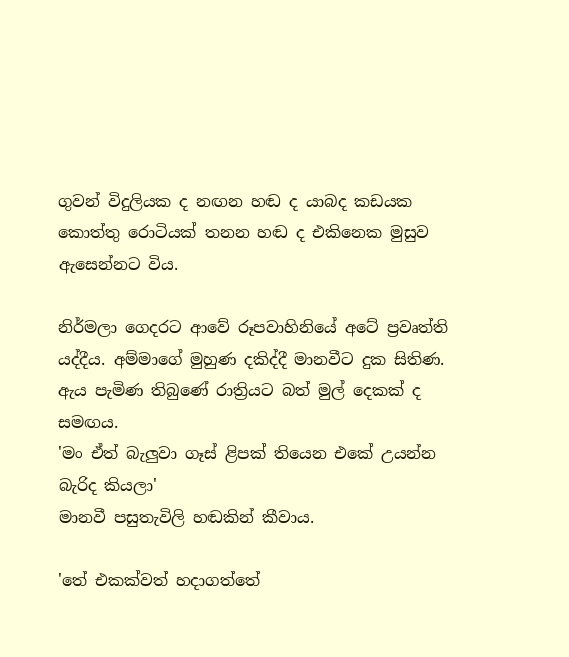ගුවන් විදුලියක ද නඟන හඬ ද යාබද කඩයක කොත්තු රොටියක් තනන හඬ ද එකිනෙක මුසුව ඇසෙන්නට විය.

නිර්මලා ගෙදරට ආවේ රූපවාහිනියේ අටේ ප්‍රවෘත්ති යද්දීය. අම්මාගේ මුහුණ දකිද්දී මානවීට දුක සිතිණ. ඇය පැමිණ තිබුණේ රාත්‍රියට බත් මුල් දෙකක් ද සමඟය.
'මං ඒත් බැලුවා ගෑස් ළිපක් තියෙන එකේ උයන්න බැරිද කියලා'
මානවී පසුතැවිලි හඬකින් කීවාය.

'තේ එකක්වත් හදාගත්තේ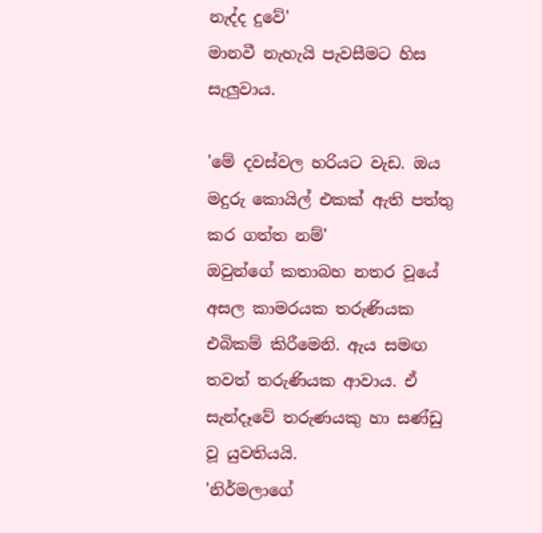නැද්ද දුවේ'
මානවී නැහැයි පැවසීමට හිස සැලුවාය.

'මේ දවස්වල හරියට වැඩ. ඔය මදුරු කොයිල් එකක් ඇති පත්තු කර ගත්ත නම්'
ඔවුන්ගේ කතාබහ නතර වූයේ අසල කාමරයක තරුණියක එබිකම් කිරීමෙනි. ඇය සමඟ තවත් තරුණියක ආවාය. ඒ සැන්දෑවේ තරුණයකු හා සණ්ඩු වූ යුවතියයි.
'නිර්මලාගේ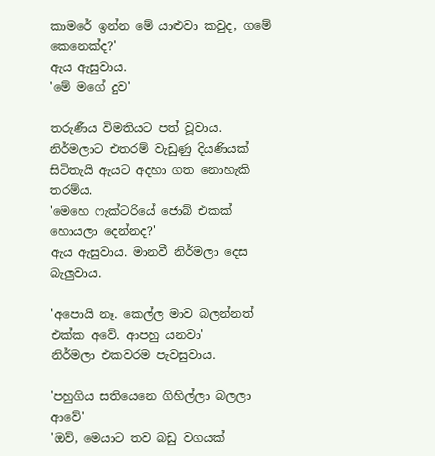කාමරේ ඉන්න මේ යාළුවා කවුද, ගමේ කෙනෙක්ද?'
ඇය ඇසුවාය.
'මේ මගේ දුව'

තරුණීය විමතියට පත් වූවාය. නිර්මලාට එතරම් වැඩුණු දියණියක් සිටිතැයි ඇයට අදහා ගත නොහැකි තරම්ය.
'මෙහෙ ෆැක්ටරියේ ජොබ් එකක් හොයලා දෙන්නද?'
ඇය ඇසුවාය. මානවී නිර්මලා දෙස බැලුවාය.

'අපොයි නෑ. කෙල්ල මාව බලන්නත් එක්ක අවේ. ආපහු යනවා'
නිර්මලා එකවරම පැවසුවාය.

'පහුගිය සතියෙනෙ ගිහිල්ලා බලලා ආවේ'
'ඔව්, මෙයාට තව බඩු වගයක්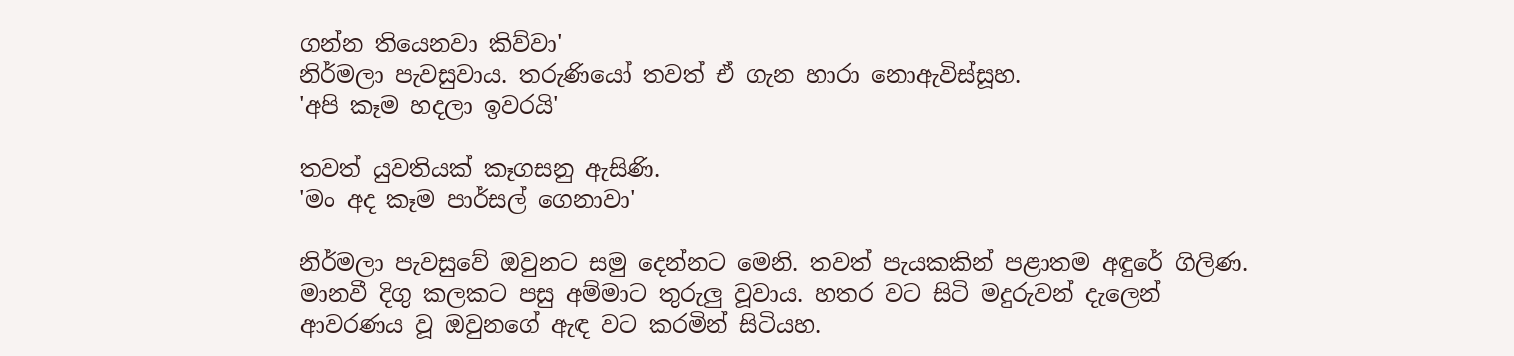ගන්න තියෙනවා කිව්වා'
නිර්මලා පැවසුවාය. තරුණියෝ තවත් ඒ ගැන හාරා නොඇවිස්සූහ.
'අපි කෑම හදලා ඉවරයි'

තවත් යුවතියක් කෑගසනු ඇසිණි.
'මං අද කෑම පාර්සල් ගෙනාවා'

නිර්මලා පැවසුවේ ඔවුනට සමු දෙන්නට මෙනි. තවත් පැයකකින් පළාතම අඳුරේ ගිලිණ. මානවී දිගු කලකට පසු අම්මාට තුරුලු වූවාය. හතර වට සිටි මදුරුවන් දැලෙන් ආවරණය වූ ඔවුනගේ ඇඳ වට කරමින් සිටියහ.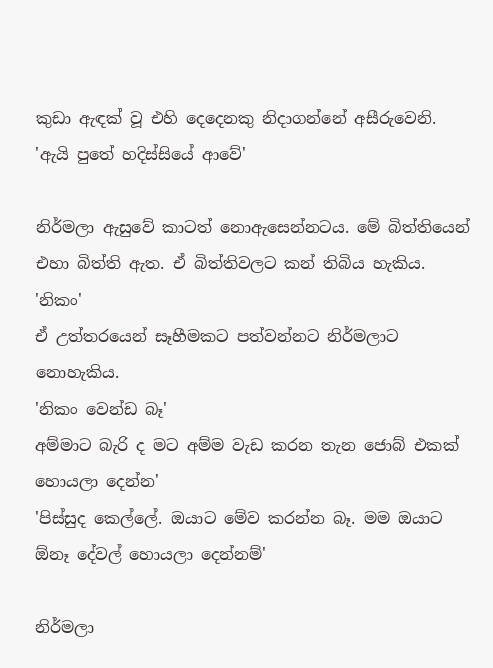කුඩා ඇඳක් වූ එහි දෙදෙනකු නිදාගන්නේ අසීරුවෙනි.
'ඇයි පුතේ හදිස්සියේ ආවේ'

නිර්මලා ඇසුවේ කාටත් නොඇසෙන්නටය. මේ බිත්තියෙන් එහා බිත්ති ඇත. ඒ බිත්තිවලට කන් තිබිය හැකිය.
'නිකං'
ඒ උත්තරයෙන් සෑහීමකට පත්වන්නට නිර්මලාට නොහැකිය.
'නිකං වෙන්ඩ බෑ'
අම්මාට බැරි ද මට අම්ම වැඩ කරන තැන ජොබ් එකක් හොයලා දෙන්න'
'පිස්සුද කෙල්ලේ. ඔයාට මේව කරන්න බෑ. මම ඔයාට ඕනෑ දේවල් හොයලා දෙන්නම්'

නිර්මලා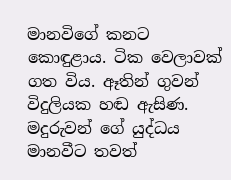මානවිගේ කනට කොඳුළාය. ටික වෙලාවක් ගත විය. ඈතින් ගුවන් විදුලියක හඬ ඇසිණ. මදුරුවන් ගේ යුද්ධය මානවීට තවත්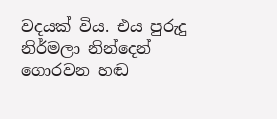වදයක් විය. එය පුරුදු නිර්මලා නින්දෙන් ගොරවන හඬ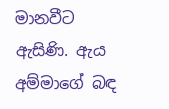මානවීට ඇසිණි. ඇය අම්මාගේ බඳ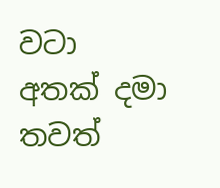වටා අතක් දමා තවත්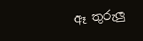ඈ තුරුලු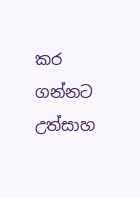කර ගන්නට උත්සාහ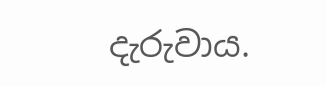දැරුවාය.